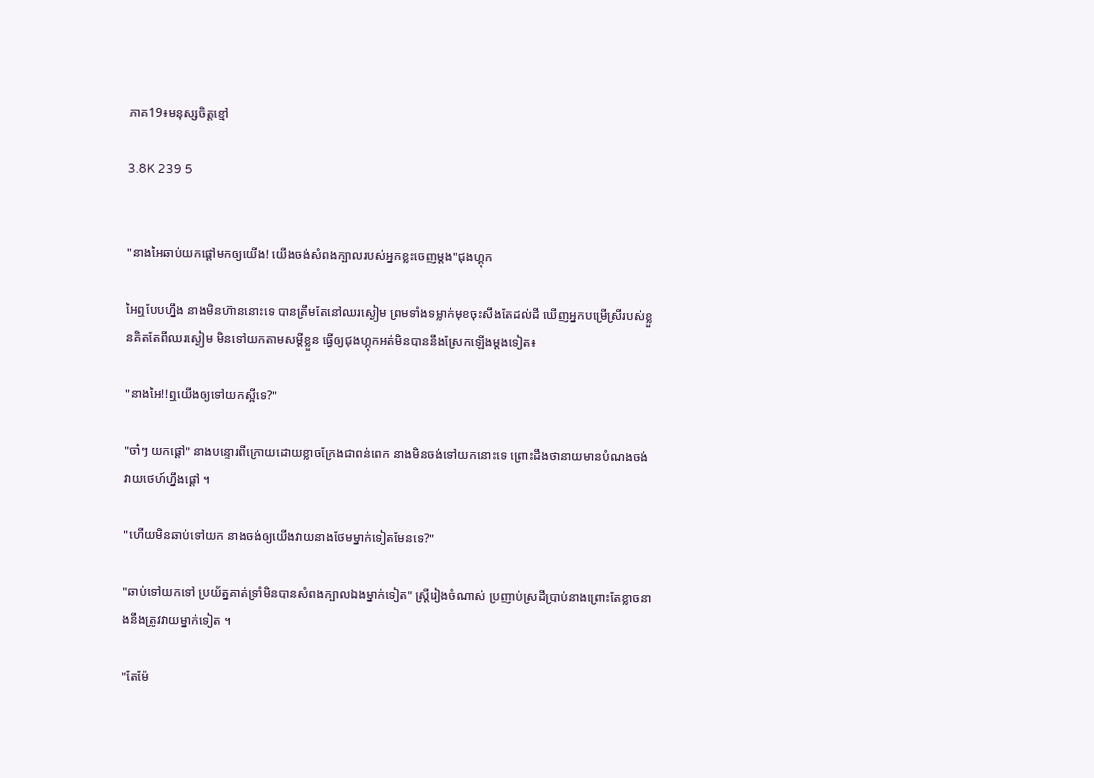ភាគ19៖មនុស្សចិត្តខ្មៅ

3.8K 239 5


"នាងអៃឆាប់យកផ្ដៅមកឲ្យយើង! យើងចង់សំពងក្បាលរបស់អ្នកខ្លះចេញម្ដង"ជុងហ្គុក

អៃឮបែបហ្នឹង នាងមិនហ៊ាននោះទេ បានត្រឹមតែនៅឈរស្ងៀម ព្រមទាំងទម្លាក់មុខចុះសឹងតែដល់ដី ឃើញអ្នកបម្រើស្រីរបស់ខ្លួនគិតតែពីឈរស្ងៀម មិនទៅយកតាមសម្ដីខ្លួន ធ្វើឲ្យជុងហ្គុកអត់មិនបាននឹងស្រែកឡើងម្ដងទៀត៖

"នាងអៃ!!ឮយើងឲ្យទៅយកស្អីទេ?"

"ចា៎ៗ យកផ្ដៅ" នាងបន្ទោរពីក្រោយដោយខ្លាចក្រែងជាពន់ពេក នាងមិនចង់ទៅយកនោះទេ ព្រោះដឹងថានាយមានបំណងចង់វាយថេហ៍ហ្នឹងផ្ដៅ ។

"ហើយមិនឆាប់ទៅយក នាងចង់ឲ្យយើងវាយនាងថែមម្នាក់ទៀតមែនទេ?"

"ឆាប់ទៅយកទៅ ប្រយ័ត្នគាត់ទ្រាំមិនបានសំពងក្បាលឯងម្នាក់ទៀត" ស្រ្តីរៀងចំណាស់ ប្រញាប់ស្រដីប្រាប់នាងព្រោះតែខ្លាចនាងនឹងត្រូវវាយម្នាក់ទៀត ។

"តែម៉ែ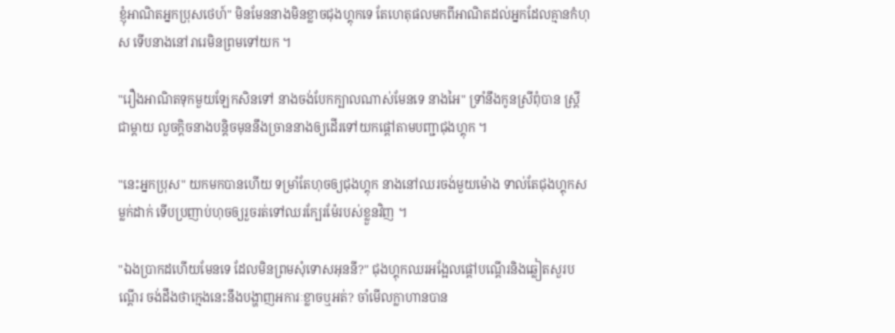ខ្ញុំអាណិតអ្នកប្រុសថេហ៍" មិនមែននាងមិនខ្លាចជុងហ្គុកទេ តែហេតុផលមកពីអាណិតដល់អ្នកដែលគ្មានកំហុស ទើបនាងនៅរារេមិនព្រមទៅយក ។

"រឿងអាណិតទុកមួយឡែកសិនទៅ នាងចង់បែកក្បាលណាស់មែនទេ នាងអៃ" ទ្រាំនឹងកូនស្រីពុំបាន ស្រ្តីជាម្ដាយ លួចក្ដិចនាងបន្តិចមុននឹងច្រាននាងឲ្យដើរទៅយកផ្ដៅតាមបញ្ជាជុងហ្គុក ។

"នេះអ្នកប្រុស" យកមកបានហើយ ទម្រាំតែហុចឲ្យជុងហ្គុក នាងនៅឈរចង់មួយម៉ោង ទាល់តែជុងហ្គុកសម្លក់ដាក់ ទើបប្រញាប់ហុចឲ្យរួចរត់ទៅឈរក្បែរម៉ែរបស់ខ្លួនវិញ ។

"ឯងប្រាកដហើយមែនទេ ដែលមិនព្រមសុំទោសអុននី?" ជុងហ្គុកឈរអង្អែលផ្ដៅបណ្ដើរនិងឆ្លៀតសួរបណ្ដើរ ចង់ដឹងថាក្មេងនេះនឹងបង្ហាញអការៈខ្លាចឬអត់? ចាំមើលក្លាហានបាន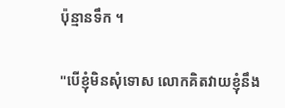ប៉ុន្មានទឹក ។

"បើខ្ញុំមិនសុំទោស លោកគិតវាយខ្ញុំនឹង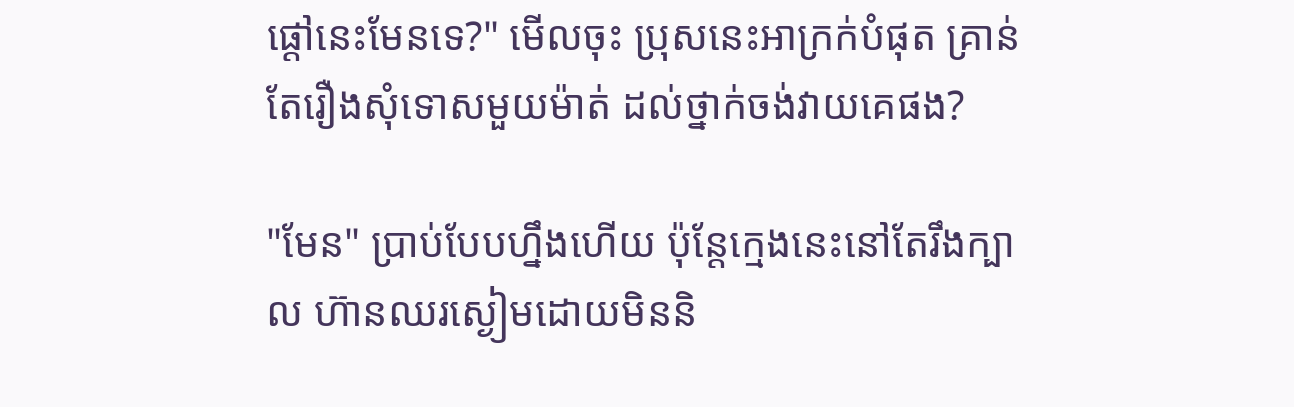ផ្ដៅនេះមែនទេ?" មើលចុះ ប្រុសនេះអាក្រក់បំផុត គ្រាន់តែរឿងសុំទោសមួយម៉ាត់ ដល់ថ្នាក់ចង់វាយគេផង?

"មែន" ប្រាប់បែបហ្នឹងហើយ ប៉ុន្តែក្មេងនេះនៅតែរឹងក្បាល ហ៊ានឈរស្ងៀមដោយមិននិ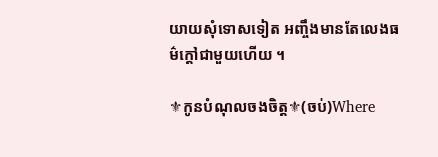យាយសុំទោសទៀត អញ្ចឹងមានតែលេងធម៌ក្ដៅជាមួយហើយ ។

⚜កូនបំណុលចងចិត្ត⚜(ចប់)Where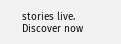stories live. Discover now